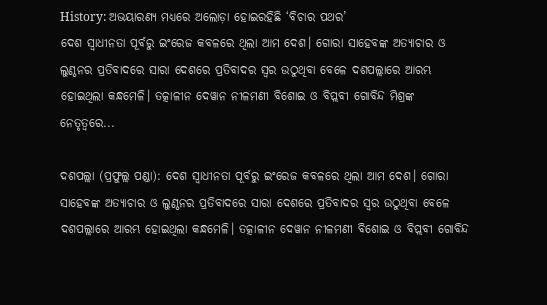History: ଅଭୟାରଣ୍ୟ ମଧ୍ୟରେ ଅଲୋଡ଼ା ହୋଇରହିଛି ‘ବିଚାର ପଥର’
ଦେଶ ସ୍ବାଧୀନତା ପୂର୍ବରୁ ଇଂରେଜ କବଳରେ ଥିଲା ଆମ ଦେଶ। ଗୋରା ସାହେବଙ୍କ ଅତ୍ୟାଚାର ଓ ଲୁଣ୍ଠନର ପ୍ରତିବାଦରେ ସାରା ଦେଶରେ ପ୍ରତିବାଦର ସ୍ବର ଉଠୁଥିବା ବେଳେ ଦଶପଲ୍ଲାରେ ଆରମ୍ଭ ହୋଇଥିଲା କନ୍ଧମେଳି। ତତ୍କାଳୀନ ଦେୱାନ ନୀଳମଣୀ ବିଶୋଇ ଓ ବିପ୍ଲବୀ ଗୋବିନ୍ଦ ମିଶ୍ରଙ୍କ ନେତୃତ୍ବରେ...

ଦଶପଲ୍ଲା (ପ୍ରଫୁଲ୍ଲ ପଣ୍ଡା): ଦେଶ ସ୍ବାଧୀନତା ପୂର୍ବରୁ ଇଂରେଜ କବଳରେ ଥିଲା ଆମ ଦେଶ। ଗୋରା ସାହେବଙ୍କ ଅତ୍ୟାଚାର ଓ ଲୁଣ୍ଠନର ପ୍ରତିବାଦରେ ସାରା ଦେଶରେ ପ୍ରତିବାଦର ସ୍ବର ଉଠୁଥିବା ବେଳେ ଦଶପଲ୍ଲାରେ ଆରମ୍ଭ ହୋଇଥିଲା କନ୍ଧମେଳି। ତତ୍କାଳୀନ ଦେୱାନ ନୀଳମଣୀ ବିଶୋଇ ଓ ବିପ୍ଲବୀ ଗୋବିନ୍ଦ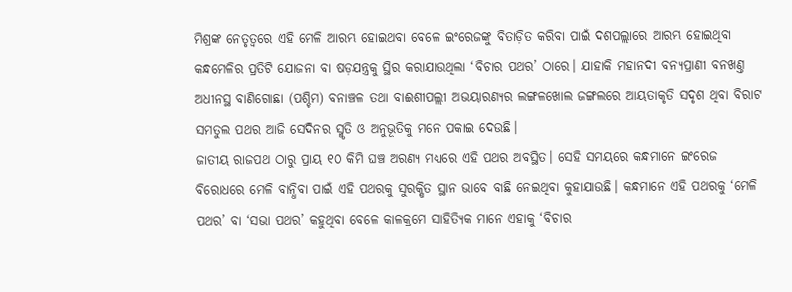ମିଶ୍ରଙ୍କ ନେତୃତ୍ବରେ ଏହି ମେଳି ଆରମ୍ଭ ହୋଇଥବା ବେଳେ ଇଂରେଜଙ୍କୁ ବିତାଡ଼ିତ କରିବା ପାଇଁ ଦଶପଲ୍ଲାରେ ଆରମ୍ଭ ହୋଇଥିବା କନ୍ଧମେଳିର ପ୍ରତିଟି ଯୋଜନା ବା ଷଡ଼ଯନ୍ତ୍ରକୁ ସ୍ଥିର କରାଯାଉଥିଲା ‘ବିଚାର ପଥର’ ଠାରେ। ଯାହାକି ମହାନଦୀ ବନ୍ୟପ୍ରାଣୀ ବନଖଣ୍ତ ଅଧୀନସ୍ଥ ବାଣିଗୋଛା (ପଶ୍ଚିମ) ବନାଞ୍ଚଳ ତଥା ବାଈଶୀପଲ୍ଲୀ ଅଭୟାରଣ୍ୟର ଲଙ୍ଗଳଖୋଲ ଜଙ୍ଗଲରେ ଆୟତାକୃତି ସଦୃଶ ଥିବା ବିରାଟ ସମତୁଲ ପଥର ଆଜି ସେଦିନର ସ୍ମୃତି ଓ ଅନୁଭୂତିକୁ ମନେ ପକାଇ ଦେଉଛି।
ଜାତୀୟ ରାଜପଥ ଠାରୁ ପ୍ରାୟ ୧୦ କିମି ଘଞ୍ଚ ଅରଣ୍ୟ ମଧ୍ୟରେ ଏହି ପଥର ଅବସ୍ଥିତ। ସେହି ସମୟରେ କନ୍ଧମାନେ ଇଂରେଜ ବିରୋଧରେ ମେଳି ବାନ୍ଧିବା ପାଇଁ ଏହି ପଥରକୁ ସୁରକ୍ଷିତ ସ୍ଥାନ ଭାବେ ବାଛି ନେଇଥିବା କୁହାଯାଉଛି। କନ୍ଧମାନେ ଏହି ପଥରକୁ ‘ମେଳି ପଥର’ ବା ‘ସଭା ପଥର’ କହୁଥିବା ବେଳେ କାଳକ୍ରମେ ସାହିତ୍ୟିକ ମାନେ ଏହାକୁ ‘ବିଚାର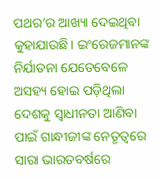ପଥର’ର ଆଖ୍ୟା ଦେଇଥିବା କୁହାଯାଉଛି। ଇଂରେଜମାନଙ୍କ ନିର୍ଯାତନା ଯେତେବେଳେ ଅସହ୍ୟ ହୋଇ ପଡ଼ିଥିଲା ଦେଶକୁ ସ୍ବାଧୀନତା ଆଣିବା ପାଇଁ ଗାନ୍ଧୀଜୀଙ୍କ ନେତୃତ୍ବରେ ସାରା ଭାରତବର୍ଷରେ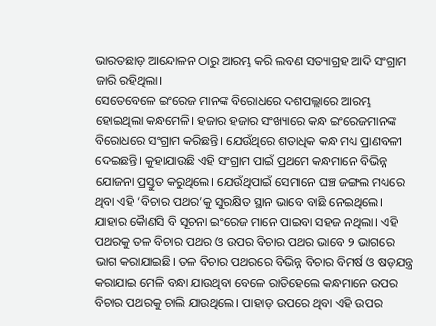ଭାରତଛାଡ଼ ଆନ୍ଦୋଳନ ଠାରୁ ଆରମ୍ଭ କରି ଲବଣ ସତ୍ୟାଗ୍ରହ ଆଦି ସଂଗ୍ରାମ ଜାରି ରହିଥିଲା।
ସେତେବେଳେ ଇଂରେଜ ମାନଙ୍କ ବିରୋଧରେ ଦଶପଲ୍ଲାରେ ଆରମ୍ଭ ହୋଇଥିଲା କନ୍ଧମେଳି। ହଜାର ହଜାର ସଂଖ୍ୟାରେ କନ୍ଧ ଇଂରେଜମାନଙ୍କ ବିରୋଧରେ ସଂଗ୍ରାମ କରିଛନ୍ତି। ଯେଉଁଥିରେ ଶତାଧିକ କନ୍ଧ ମଧ୍ୟ ପ୍ରାଣବଳୀ ଦେଇଛନ୍ତି। କୁହାଯାଉଛି ଏହି ସଂଗ୍ରାମ ପାଇଁ ପ୍ରଥମେ କନ୍ଧମାନେ ବିଭିନ୍ନ ଯୋଜନା ପ୍ରସ୍ତୁତ କରୁଥିଲେ। ଯେଉଁଥିପାଇଁ ସେମାନେ ଘଞ୍ଚ ଜଙ୍ଗଲ ମଧ୍ୟରେ ଥିବା ଏହି ‘ବିଚାର ପଥର’କୁ ସୁରକ୍ଷିତ ସ୍ଥାନ ଭାବେ ବାଛି ନେଇଥିଲେ। ଯାହାର କୈାଣସି ବି ସୂଚନା ଇଂରେଜ ମାନେ ପାଇବା ସହଜ ନଥିଲା। ଏହି ପଥରକୁ ତଳ ବିଚାର ପଥର ଓ ଉପର ବିଚାର ପଥର ଭାବେ ୨ ଭାଗରେ ଭାଗ କରାଯାଇଛି। ତଳ ବିଚାର ପଥରରେ ବିଭିନ୍ନ ବିଚାର ବିମର୍ଷ ଓ ଷଡ଼ଯନ୍ତ୍ର କରାଯାଇ ମେଳି ବନ୍ଧା ଯାଉଥିବା ବେଳେ ରାତିହେଲେ କନ୍ଧମାନେ ଉପର ବିଚାର ପଥରକୁ ଚାଲି ଯାଉଥିଲେ। ପାହାଡ଼ ଉପରେ ଥିବା ଏହି ଉପର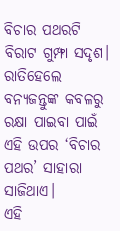ବିଚାର ପଥରଟି ବିରାଟ ଗୁମ୍ଫା ସଦୃଶ। ରାତିହେଲେ ବନ୍ୟଜନ୍ତୁଙ୍କ କବଳରୁ ରକ୍ଷା ପାଇବା ପାଇଁ ଏହି ଉପର ‘ବିଚାର ପଥର’ ସାହାରା ସାଜିଥାଏ।
ଏହି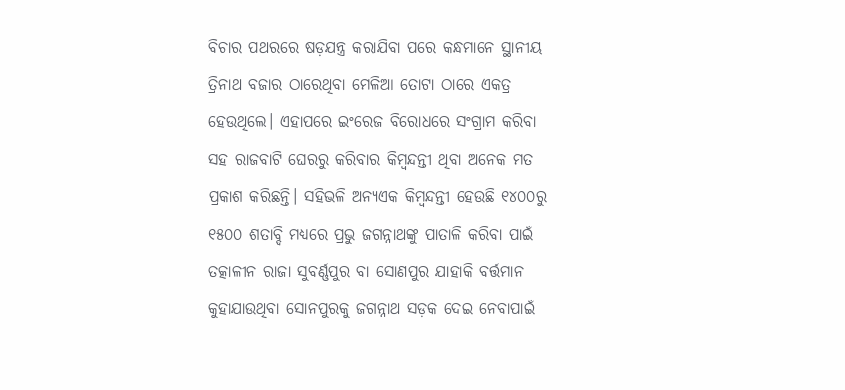ବିଚାର ପଥରରେ ଷଡ଼ଯନ୍ତ୍ର କରାଯିବା ପରେ କନ୍ଧମାନେ ସ୍ଥାନୀୟ ତ୍ରିନାଥ ବଜାର ଠାରେଥିବା ମେଳିଆ ତୋଟା ଠାରେ ଏକତ୍ର ହେଉଥିଲେ। ଏହାପରେ ଇଂରେଜ ବିରୋଧରେ ସଂଗ୍ରାମ କରିବା ସହ ରାଜବାଟି ଘେରରୁ କରିବାର କିମ୍ବନ୍ଦନ୍ତୀ ଥିବା ଅନେକ ମତ ପ୍ରକାଶ କରିଛନ୍ତି। ସହିଭଳି ଅନ୍ୟଏକ କିମ୍ବନ୍ଦନ୍ତୀ ହେଉଛି ୧୪୦୦ରୁ ୧୫୦୦ ଶତାବ୍ଦି ମଧ୍ୟରେ ପ୍ରଭୁ ଜଗନ୍ନାଥଙ୍କୁ ପାତାଳି କରିବା ପାଇଁ ତତ୍କାଳୀନ ରାଜା ସୁବର୍ଣ୍ଣପୁର ବା ସୋଣପୁର ଯାହାକି ବର୍ତ୍ତମାନ କୁହାଯାଉଥିବା ସୋନପୁରକୁ ଜଗନ୍ନାଥ ସଡ଼କ ଦେଇ ନେବାପାଇଁ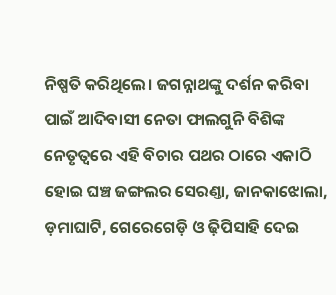ନିଷ୍ପତି କରିଥିଲେ। ଜଗନ୍ନାଥଙ୍କୁ ଦର୍ଶନ କରିବା ପାଇଁ ଆଦିବାସୀ ନେତା ଫାଲଗୁନି ବିଶିଙ୍କ ନେତୃତ୍ବରେ ଏହି ବିଚାର ପଥର ଠାରେ ଏକାଠି ହୋଇ ଘଞ୍ଚ ଜଙ୍ଗଲର ସେରଣ୍ତା, ଜାନକାଝୋଲା, ଡ଼ମାଘାଟି, ଗେରେଗେଡ଼ି ଓ ଢ଼ିପିସାହି ଦେଇ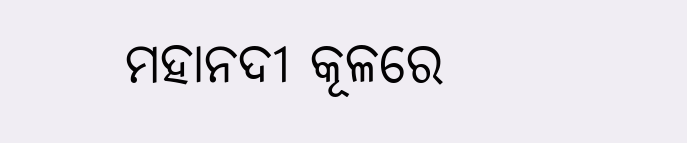ମହାନଦୀ କୂଳରେ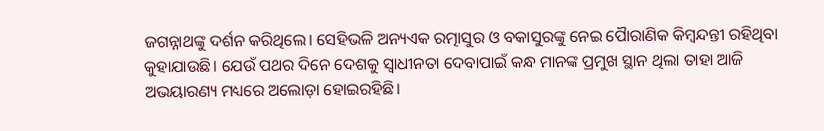ଜଗନ୍ନାଥଙ୍କୁ ଦର୍ଶନ କରିଥିଲେ। ସେହିଭଳି ଅନ୍ୟଏକ ରତ୍ମାସୁର ଓ ବକାସୁରଙ୍କୁ ନେଇ ପୈାରାଣିକ କିମ୍ବନ୍ଦନ୍ତୀ ରହିଥିବା କୁହାଯାଉଛି। ଯେଉଁ ପଥର ଦିନେ ଦେଶକୁ ସ୍ବାଧୀନତା ଦେବାପାଇଁ କନ୍ଧ ମାନଙ୍କ ପ୍ରମୁଖ ସ୍ଥାନ ଥିଲା ତାହା ଆଜି ଅଭୟାରଣ୍ୟ ମଧ୍ୟରେ ଅଲୋଡ଼ା ହୋଇରହିଛି।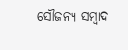ସୌଜନ୍ୟ ସମ୍ବାଦ